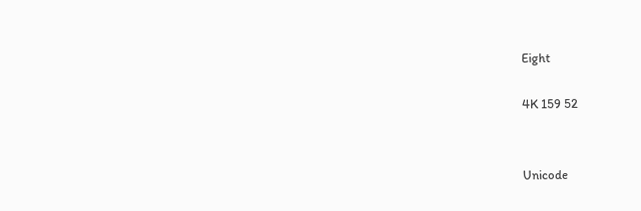Eight

4K 159 52


Unicode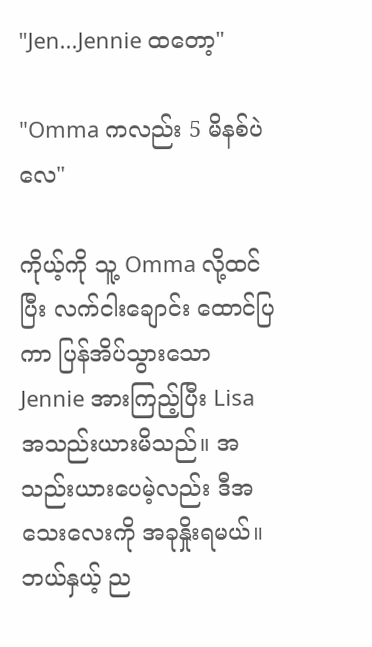"Jen...Jennie ထတော့"

"Omma ကလည်း 5 မိနစ်ပဲလေ"

ကိုယ့်ကို သူ့ Omma လို့ထင်ပြီး လက်ငါးချောင်း ထောင်ပြကာ ပြန်အိပ်သွားသော Jennie အားကြည့်ပြီး Lisa အသည်းယားမိသည်။ အသည်းယားပေမဲ့လည်း ဒီအသေးလေးကို အခုနှိုးရမယ်။ ဘယ်နှယ့် ည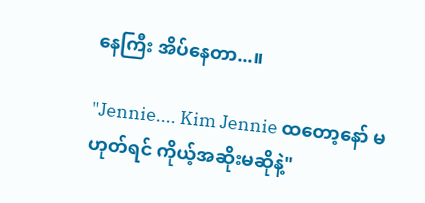နေကြီး အိပ်နေတာ...။

"Jennie.... Kim Jennie ထတော့နော် မဟုတ်ရင် ကိုယ့်အဆိုးမဆိုနဲ့"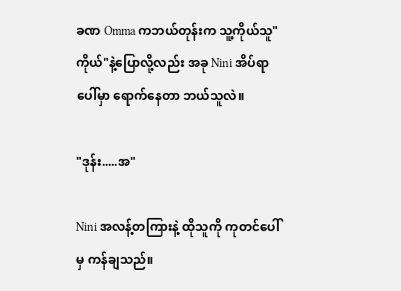ခဏ Omma ကဘယ်တုန်းက သူ့ကိုယ်သူ"ကိုယ်"နဲ့ပြောလို့လည်း အခု Nini အိပ်ရာပေါ်မှာ ရောက်နေတာ ဘယ်သူလဲ။

"ဒုန်း.....အ"

Nini အလန့်တကြားနဲ့ ထိုသူကို ကုတင်ပေါ်မှ ကန်ချသည်။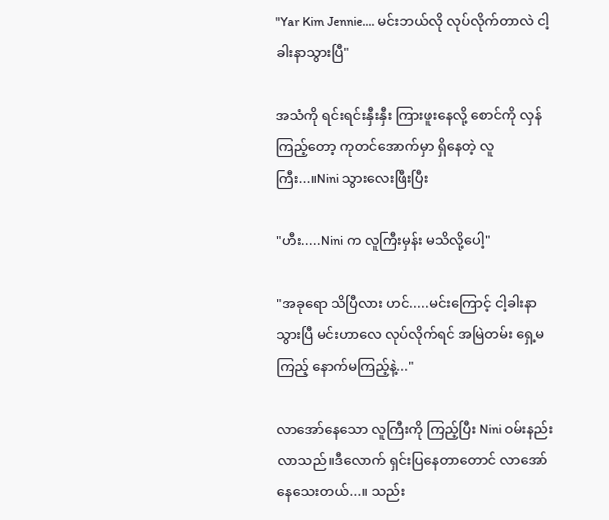"Yar Kim Jennie.... မင်းဘယ်လို လုပ်လိုက်တာလဲ ငါ့ခါးနာသွားပြီ"

အသံကို ရင်းရင်းနှီးနှီး ကြားဖူးနေလို့ စောင်ကို လှန်ကြည့်တော့ ကုတင်အောက်မှာ ရှိနေတဲ့ လူကြီး...။Nini သွားလေးဖြီးပြီး

"ဟီး.....Nini က လူကြီးမှန်း မသိလို့ပေါ့"

"အခုရော သိပြီလား ဟင်.....မင်းကြောင့် ငါ့ခါးနာသွားပြီ မင်းဟာလေ လုပ်လိုက်ရင် အမြဲတမ်း ရှေ့မကြည့် နောက်မကြည့်နဲ့..."

လာအော်နေသော လူကြီးကို ကြည့်ပြီး Nini ဝမ်းနည်းလာသည်။ဒီလောက် ရှင်းပြနေတာတောင် လာအော်နေသေးတယ်...။ သည်း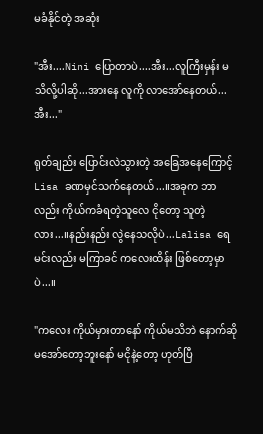မခံနိုင်တဲ့ အဆုံး

"အီး....Nini ပြောတာပဲ....အီး...လူကြီးမှန်း မသိလို့ပါဆို...အားနေ လူကို လာအော်နေတယ်...အီး..."

ရုတ်ချည်း ပြောင်းလဲသွားတဲ့ အခြေအနေကြောင့် Lisa ခဏမှင်သက်နေတယ်...။အခုက ဘာလည်း ကိုယ်ကခံရတဲ့သူလေ ငိုတော့ သူတဲ့လား...။နည်းနည်း လွဲနေသလိုပဲ...Lalisa ရေ မင်းလည်း မကြာခင် ကလေးထိန်း ဖြစ်တော့မှာပဲ...။

"ကလေး ကိုယ်မှားတာနော် ကိုယ်မသိဘဲ နောက်ဆို မအော်တော့ဘူးနော် မငိုနဲ့တော့ ဟုတ်ပြီ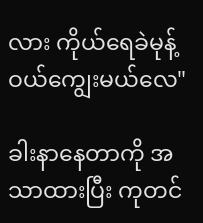လား ကိုယ်ရေခဲမုန့်ဝယ်ကျွေးမယ်လေ"

ခါးနာနေတာကို အသာထားပြီး ကုတင်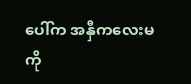ပေါ်က အနှီကလေးမကို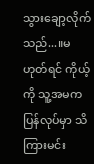သွားချော့လိုက်သည်...။မဟုတ်ရင် ကိုယ့်ကို သူ့အမက ပြန်လုပ်မှာ သိကြားမင်း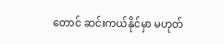တောင် ဆင်းကယ်နိုင်မှာ မဟုတ်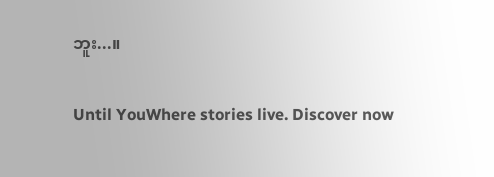ဘူး...။

Until YouWhere stories live. Discover now